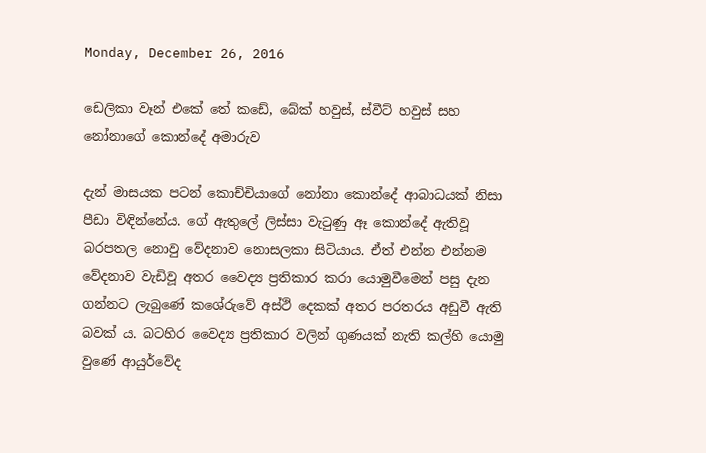Monday, December 26, 2016

ඩෙලිකා වෑන් එකේ තේ කඩේ, බේක් හවුස්, ස්වීට් හවුස් සහ නෝනාගේ කොන්දේ අමාරුව

දැන් මාසයක පටන් කොච්චියාගේ නෝනා කොන්දේ ආබාධයක් නිසා පීඩා විඳින්නේය. ගේ ඇතුලේ ලිස්සා වැටුණු ඈ කොන්දේ ඇතිවූ බරපතල නොවු වේදනාව නොසලකා සිටියාය. ඒත් එන්න එන්නම වේදනාව වැඩිවූ අතර වෛද්‍ය ප්‍රතිකාර කරා යොමුවීමෙන් පසු දැන ගන්නට ලැබුණේ කශේරුවේ අස්ථි දෙකක් අතර පරතරය අඩුවී ඇති බවක් ය. බටහිර වෛද්‍ය ප්‍රතිකාර වලින් ගුණයක් නැති කල්හි යොමු වුණේ ආයුර්වේද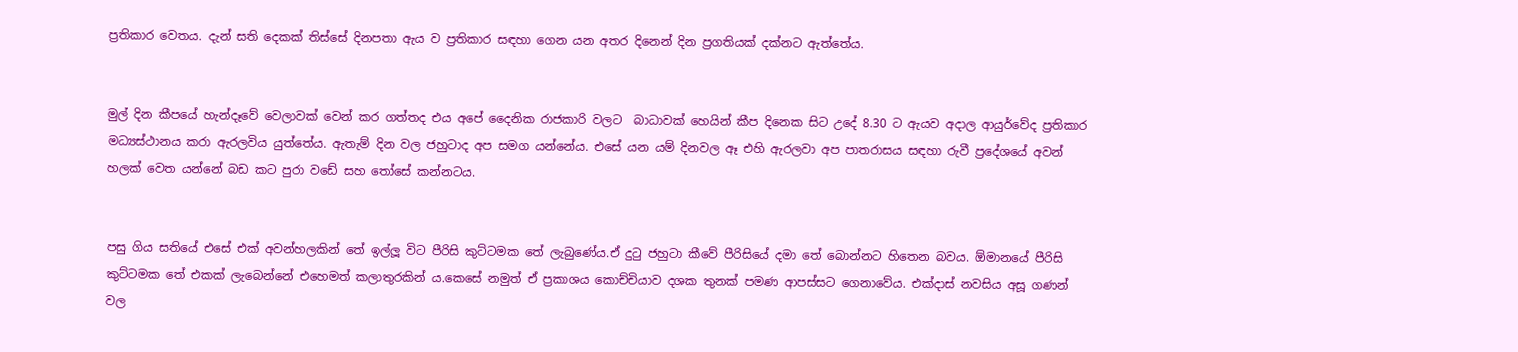ප්‍රතිකාර වෙතය. දැන් සති දෙකක් තිස්සේ දිනපතා ඇය ව ප්‍රතිකාර සඳහා ගෙන යන අතර දිනෙන් දින ප්‍රගතියක් දක්නට ඇත්තේය.


මුල් දින කීපයේ හැන්දෑවේ වෙලාවක් වෙන් කර ගත්තද එය අපේ දෛනික රාජකාරි වලට  බාධාවක් හෙයින් කීප දිනෙක සිට උදේ 8.30 ට ඇයව අදාල ආයුර්වේද ප්‍රතිකාර මධ්‍යස්ථානය කරා ඇරලවිය යුත්තේය. ඇතැම් දින වල ජහුටාද අප සමග යන්නේය. එසේ යන යම් දිනවල ඈ එහි ඇරලවා අප පාතරාසය සඳහා රුවී ප්‍රදේශයේ අවන් හලක් වෙත යන්නේ බඩ කට පුරා වඩේ සහ තෝසේ කන්නටය.


පසු ගිය සතියේ එසේ එක් අවන්හලකින් තේ ඉල්ලූ විට පීරිසි කුට්ටමක තේ ලැබුණේය.ඒ දුටු ජහුටා කීවේ පීරිසියේ දමා තේ බොන්නට හිතෙන බවය. ඕමානයේ පීරිසි කුට්ටමක තේ එකක් ලැබෙන්නේ එහෙමත් කලාතුරකින් ය.කෙසේ නමුත් ඒ ප්‍රකාශය කොච්චියාව දශක තුනක් පමණ ආපස්සට ගෙනාවේය. එක්දාස් නවසිය අසූ ගණන් වල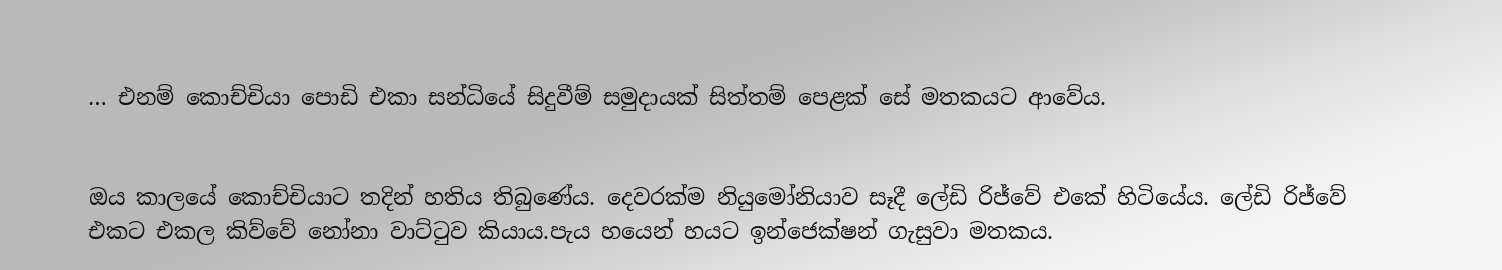… එනම් කොච්චියා පොඩි එකා සන්ධියේ සිදුවීම් සමුදායක් සිත්තම් පෙළක් සේ මතකයට ආවේය.


ඔය කාලයේ කොච්චියාට තදින් හතිය තිබුණේය. දෙවරක්ම නියුමෝනියාව සෑදී ලේඩි රිජ්වේ එකේ හිටියේය. ලේඩි රිජ්වේ එකට එකල කිව්වේ නෝනා වාට්ටුව කියාය.පැය හයෙන් හයට ඉන්ජෙක්ෂන් ගැසුවා මතකය.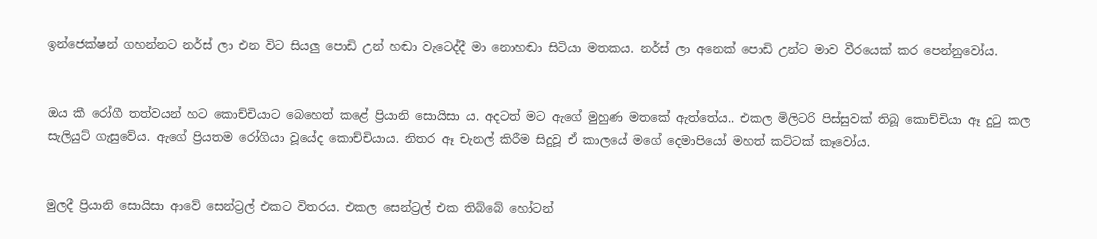ඉන්ජෙක්ෂන් ගහන්නට නර්ස් ලා එන විට සියලු පොඩි උන් හඬා වැටෙද්දී මා නොහඬා සිටියා මතකය. නර්ස් ලා අනෙක් පොඩි උන්ට මාව වීරයෙක් කර පෙන්නුවෝය.


ඔය කී රෝගී තත්වයන් හට කොච්චියාට බෙහෙත් කළේ ප්‍රියානි සොයිසා ය. අදටත් මට ඇගේ මුහුණ මතකේ ඇත්තේය.. එකල මිලිටරි පිස්සුවක් තිබූ කොච්චියා ඈ දුටු කල සැලියුට් ගැසුවේය. ඇගේ ප්‍රියතම රෝගියා වූයේද කොච්චියාය. නිතර ඈ චැනල් කිරීම සිදුවූ ඒ කාලයේ මගේ දෙමාපියෝ මහත් කට්ටක් කෑවෝය.


මුලදී ප්‍රියානි සොයිසා ආවේ සෙන්ට්‍රල් එකට විතරය. එකල සෙන්ට්‍රල් එක තිබ්බේ හෝටන්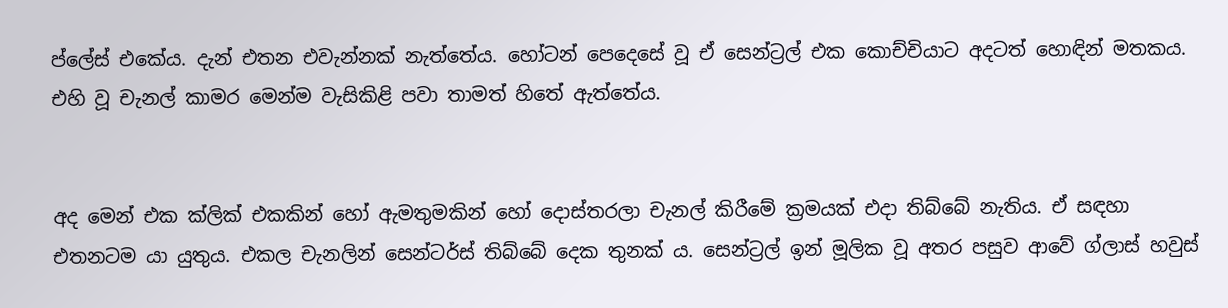ප්ලේස් එකේය. දැන් එතන එවැන්නක් නැත්තේය. හෝටන් පෙදෙසේ වූ ඒ සෙන්ට්‍රල් එක කොච්චියාට අදටත් හොඳින් මතකය. එහි වූ චැනල් කාමර මෙන්ම වැසිකිළි පවා තාමත් හිතේ ඇත්තේය.


අද මෙන් එක ක්ලික් එකකින් හෝ ඇමතුමකින් හෝ දොස්තරලා චැනල් කිරීමේ ක්‍රමයක් එදා තිබ්බේ නැතිය. ඒ සඳහා එතනටම යා යුතුය. එකල චැනලින් සෙන්ටර්ස් තිබ්බේ දෙක තුනක් ය. සෙන්ට්‍රල් ඉන් මූලික වූ අතර පසුව ආවේ ග්ලාස් හවුස්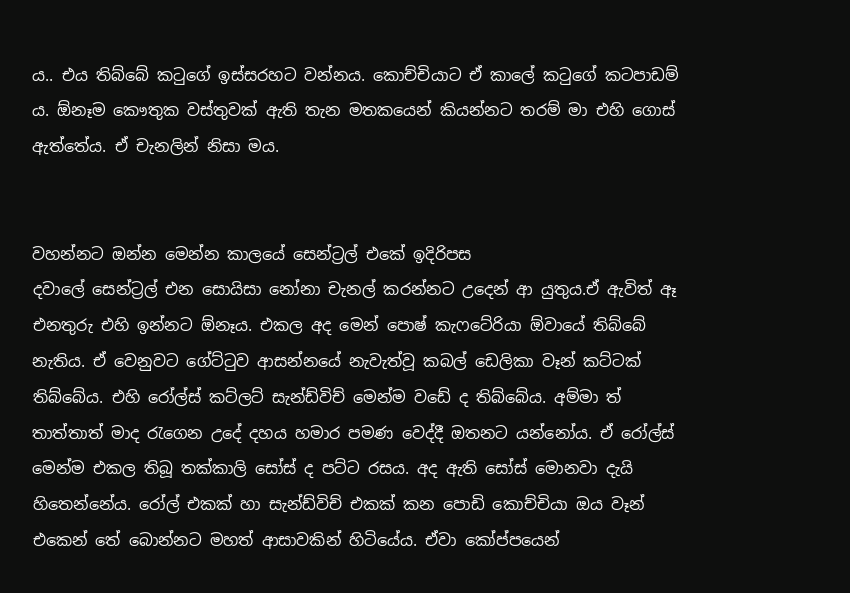ය.. එය තිබ්බේ කටුගේ ඉස්සරහට වන්නය. කොච්චියාට ඒ කාලේ කටුගේ කටපාඩම් ය. ඕනෑම කෞතුක වස්තුවක් ඇති තැන මතකයෙන් කියන්නට තරම් මා එහි ගොස් ඇත්තේය. ඒ චැනලින් නිසා මය.


වහන්නට ඔන්න මෙන්න කාලයේ සෙන්ට්‍රල් එකේ ඉදිරිපස
දවාලේ සෙන්ට්‍රල් එන සොයිසා නෝනා චැනල් කරන්නට උදෙන් ආ යුතුය.ඒ ඇවිත් ඈ එනතුරු එහි ඉන්නට ඕනෑය. එකල අද මෙන් පොෂ් කැෆටේරියා ඕවායේ තිබ්බේ නැතිය. ඒ වෙනුවට ගේට්ටුව ආසන්නයේ නැවැත්වූ කබල් ඩෙලිකා වෑන් කට්ටක් තිබ්බේය. එහි රෝල්ස් කට්ලට් සැන්ඩ්විච් මෙන්ම වඩේ ද තිබ්බේය. අම්මා ත් තාත්තාත් මාද රැගෙන උදේ දහය හමාර පමණ වෙද්දී ඔතනට යන්නෝය. ඒ රෝල්ස් මෙන්ම එකල තිබූ තක්කාලි සෝස් ද පට්ට රසය. අද ඇති සෝස් මොනවා දැයි හිතෙන්නේය. රෝල් එකක් හා සැන්ඩ්විච් එකක් කන පොඩි කොච්චියා ඔය වෑන් එකෙන් තේ බොන්නට මහත් ආසාවකින් හිටියේය. ඒවා කෝප්පයෙන්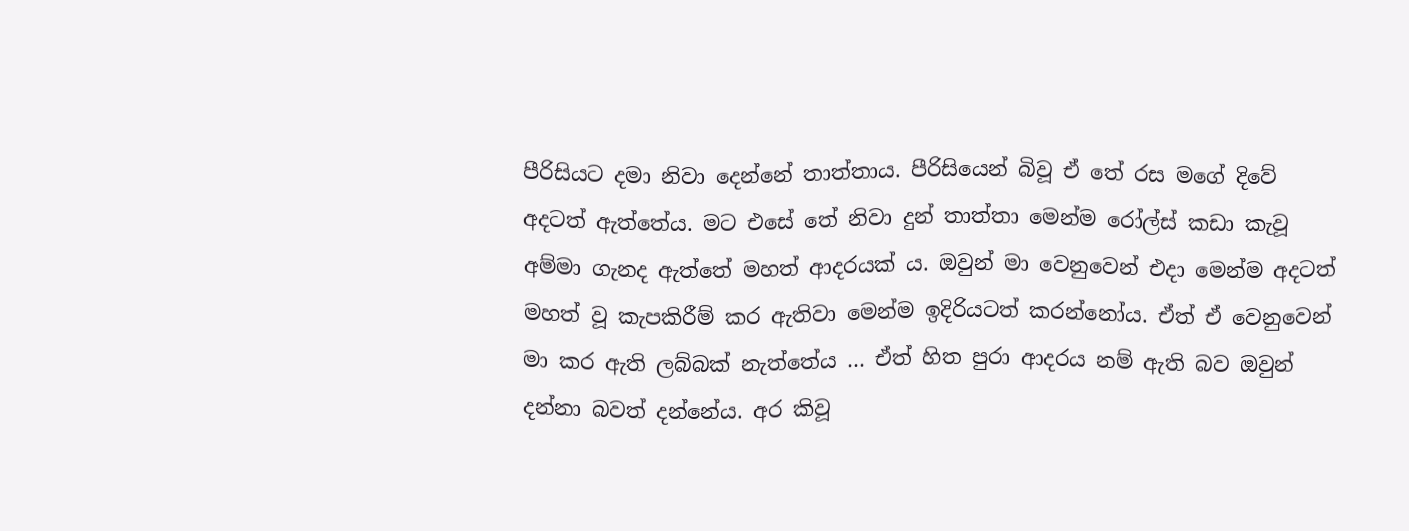පීරිසියට දමා නිවා දෙන්නේ තාත්තාය. පීරිසියෙන් බිවූ ඒ තේ රස මගේ දිවේ අදටත් ඇත්තේය. මට එසේ තේ නිවා දුන් තාත්‍තා මෙන්ම රෝල්ස් කඩා කැවූ අම්මා ගැනද ඇත්තේ මහත් ආදරයක් ය. ඔවුන් මා වෙනුවෙන් එදා මෙන්ම අදටත් මහත් වූ කැපකිරීම් කර ඇතිවා මෙන්ම ඉදිරියටත් කරන්නෝය. ඒත් ඒ වෙනුවෙන් මා කර ඇති ලබ්බක් නැත්තේය … ඒත් හිත පුරා ආදරය නම් ඇති බව ඔවුන් දන්නා බවත් දන්නේය. අර කිවූ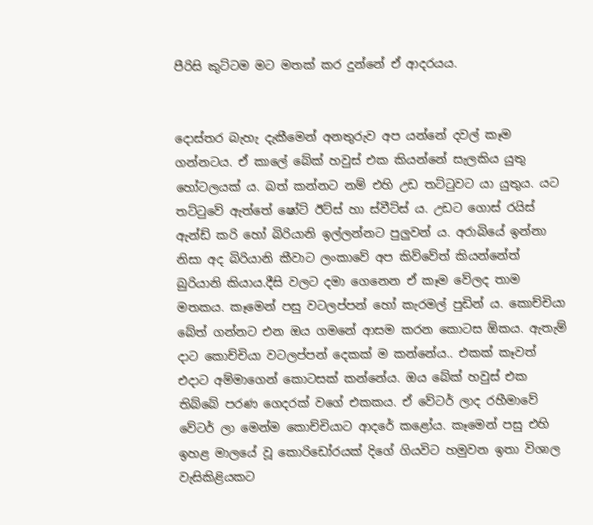පීරිසි කුට්ටම මට මතක් කර දුන්නේ ඒ ආදරයය.


දොස්තර බැහැ දැකීමෙන් අනතුරුව අප යන්නේ දවල් කෑම ගන්නටය. ඒ කාලේ බේක් හවුස් එක කියන්නේ සැලකිය යුතු හෝටලයක් ය. බත් කන්නට නම් එහි උඩ තට්ටුවට යා යුතුය. යට තට්ටුවේ ඇත්තේ ෂෝට් ඊට්ස් හා ස්වීට්ස් ය. උඩට ගොස් රයිස් ඇන්ඩ් කරි හෝ බිරියානි ඉල්ලන්නට පුලුවන් ය. අරාබියේ ඉන්නා නිසා අද බිරියානි කීවාට ලංකාවේ අප කිව්වේත් කියන්නේත් බුරියානි කියාය.දීසි වලට දමා ගෙනෙන ඒ කෑම වේලද තාම මතකය. කෑමෙන් පසු වටලප්පන් හෝ කැරමල් පුඩින් ය. කොච්චියා බේත් ගන්නට එන ඔය ගමනේ ආසම කරන කොටස ඕකය. ඇතැම් දාට කොච්චියා වටලප්පන් දෙකක් ම කන්නේය.. එකක් කෑවත් එදාට අම්මාගෙන් කොටසක් කන්නේය. ඔය බේක් හවුස් එක තිබ්බේ පරණ ගෙදරක් වගේ එකකය. ඒ වේටර් ලාද රහීමාවේ වේටර් ලා මෙන්ම කොච්චියාට ආදරේ කළෝය. කෑමෙන් පසු එහි ඉහළ මාලයේ වූ කොරිඩෝරයක් දිගේ ගියවිට හමුවන ඉතා විශාල වැසිකිළියකට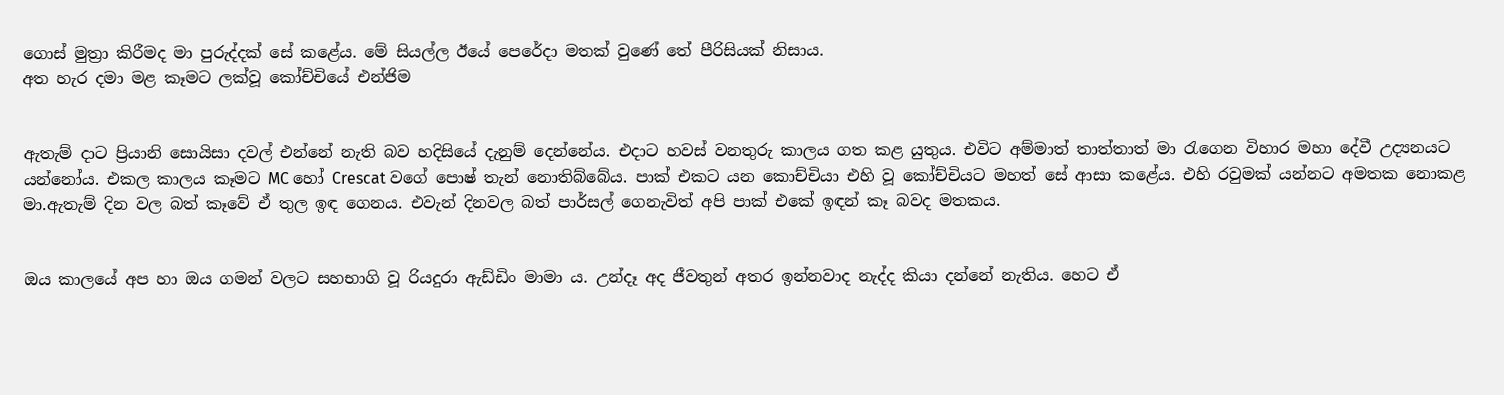ගොස් මුත්‍රා කිරීමද මා පුරුද්දක් සේ කළේය. මේ සියල්ල ඊයේ පෙරේදා මතක් වුණේ තේ පීරිසියක් නිසාය.
අත හැර දමා මළ කෑමට ලක්වූ කෝච්චියේ එන්ජිම


ඇතැම් දාට ප්‍රියානි සොයිසා දවල් එන්නේ නැති බව හදිසියේ දැනුම් දෙන්නේය. එදාට හවස් වනතුරු කාලය ගත කළ යුතුය. එවිට අම්මාත් තාත්තාත් මා රැගෙන විහාර මහා දේවී උද්‍යනයට යන්නෝය. එකල කාලය කෑමට MC හෝ Crescat වගේ පොෂ් තැන් නොතිබ්බේය. පාක් එකට යන කොච්චියා එහි වූ කෝච්චියට මහත් සේ ආසා කළේය. එහි රවුමක් යන්නට අමතක නොකළ මා.ඇතැම් දින වල බත් කෑවේ ඒ තුල ඉඳ ගෙනය. එවැන් දිනවල බත් පාර්සල් ගෙනැවිත් අපි පාක් එකේ ඉඳන් කෑ බවද මතකය.


ඔය කාලයේ අප හා ඔය ගමන් වලට සහභාගි වූ රියදුරා ඇඩ්ඩිං මාමා ය. උන්දෑ අද ජීවතුන් අතර ඉන්නවාද නැද්ද කියා දන්නේ නැතිය. හෙට ඒ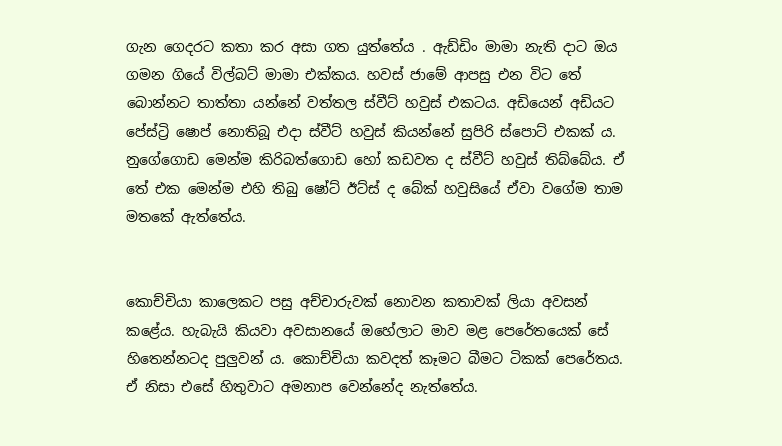ගැන ගෙදරට කතා කර අසා ගත යුත්තේය . ඇඩ්ඩිං මාමා නැති දාට ඔය ගමන ගියේ විල්බට් මාමා එක්කය. හවස් ජාමේ ආපසු එන විට තේ බොන්නට තාත්තා යන්නේ වත්තල ස්වීට් හවුස් එකටය. අඩියෙන් අඩියට පේස්ට්‍රි ෂොප් නොතිබූ එදා ස්වීට් හවුස් කියන්නේ සුපිරි ස්පොට් එකක් ය. නුගේගොඩ මෙන්ම කිරිබත්ගොඩ හෝ කඩවත ද ස්වීට් හවුස් තිබ්බේය. ඒ තේ එක මෙන්ම එහි තිබු ෂෝට් ඊට්ස් ද බේක් හවුසියේ ඒවා වගේම තාම මතකේ ඇත්තේය.


කොච්චියා කාලෙකට පසු අච්චාරුවක් නොවන කතාවක් ලියා අවසන් කළේය. හැබැයි කියවා අවසානයේ ඔහේලාට මාව මළ පෙරේතයෙක් සේ හිතෙන්නටද පුලුවන්‍ ය. කොච්චියා කවදත් කෑමට බීමට ටිකක් පෙරේතය. ඒ නිසා එසේ හිතුවාට අමනාප වෙන්නේද නැත්තේය.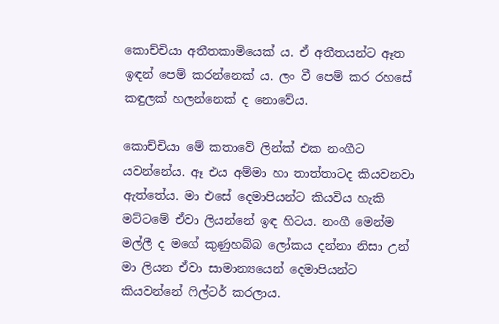කොච්චියා අතීතකාමියෙක් ය. ඒ අතීතයන්‍ට ඈත ඉඳන් පෙම් කරන්නෙක් ය. ලං වී පෙම් කර රහසේ කඳුලක් හලන්නෙක් ද නොවේය.

කොච්චියා මේ කතාවේ ලින්ක් එක නංගීට යවන්නේය. ඈ එය අම්මා හා තාත්තාටද කියවනවා ඇත්තේය. මා එසේ දෙමාපියන්ට කියවිය හැකි මට්ටමේ ඒවා ලියන්නේ ඉඳ හිටය. නංගී මෙන්ම මල්ලී ද මගේ කුණුහබ්බ ලෝකය දන්නා නිසා උන් මා ලියන ඒවා සාමාන්‍යයෙන් දෙමාපියන්ට කියවන්නේ ෆිල්ටර් කරලාය.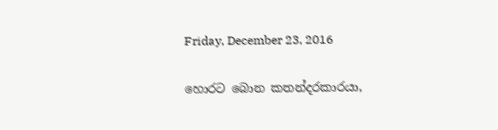Friday, December 23, 2016

හොරට බොන කතන්දරකාරයා,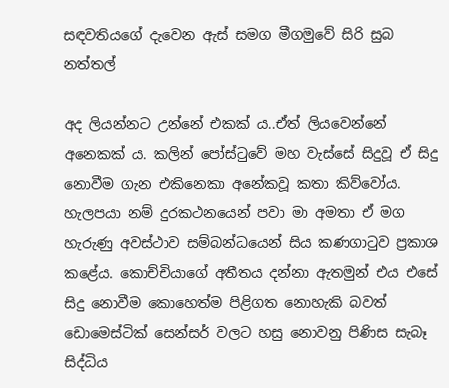සඳවතියගේ දැවෙන ඇස් සමග මීගමුවේ සිරි සුබ නත්තල්

අද ලියන්නට උන්නේ එකක් ය..ඒත් ලියවෙන්නේ අනෙකක් ය. කලින් පෝස්ටුවේ මහ වැස්සේ සිදුවූ ඒ සිදු නොවීම ගැන එකිනෙකා අනේකවූ කතා කිව්වෝය. හැලපයා නම් දුරකථනයෙන් පවා මා අමතා ඒ මග හැරුණු අවස්ථාව සම්බන්ධයෙන් සිය කණගාටුව ප්‍රකාශ කළේය. කොච්චියාගේ අතීතය දන්නා ඇතමුන් එය එසේ සිදු නොවීම කොහෙත්ම පිළිගත නොහැකි බවත් ඩොමෙස්ටික් සෙන්සර් වලට හසු නොවනු පිණිස සැබෑ සිද්ධිය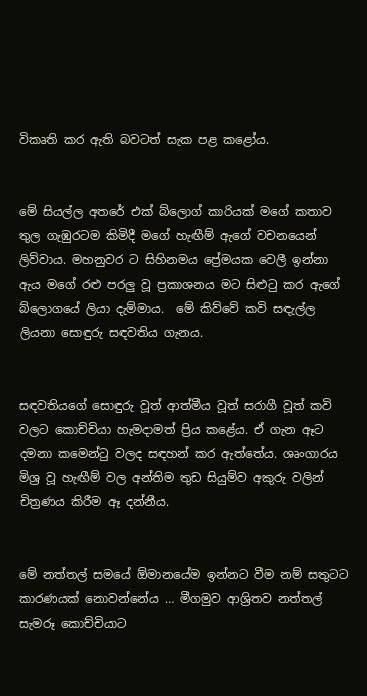විකෘති කර ඇති බවටත් සැක පළ කළෝය.


මේ සියල්ල අතරේ එක් බ්ලොග් කාරියක් මගේ කතාව තුල ගැඹුරටම කිමිදී මගේ හැඟීම් ඇගේ වචනයෙන් ලිව්වාය. මහනුවර ට සිහිනමය ප්‍රේමයක වෙලී ඉන්නා ඇය මගේ රළු පරලු වූ ප්‍රකාශනය මට සිළුටු කර ඇගේ බ්ලොගයේ ලියා දැම්මාය.  මේ කිව්වේ කවි සඳැල්ල ලියනා සොඳුරු සඳවතිය ගැනය.


සඳවතියගේ සොඳුරු වූත් ආත්මීය වූත් සරාගී වූත් කවි වලට කොච්චියා හැමදාමත් ප්‍රිය කළේය. ඒ ගැන ඈට දමනා කමෙන්ටු වලද සඳහන් කර ඇත්තේය. ශෘංගාරය මිශ්‍ර වූ හැඟීම් වල අන්තිම තුඩ සියුම්ව අකුරු වලින් චිත්‍රණය කිරීම ඈ දන්නීය.


මේ නත්තල් සමයේ ඕමානයේම ඉන්නට වීම නම් සතුටට කාරණයක් නොවන්නේය … මීගමුව ආශ්‍රිතව නත්තල් සැමරූ කොච්චියාට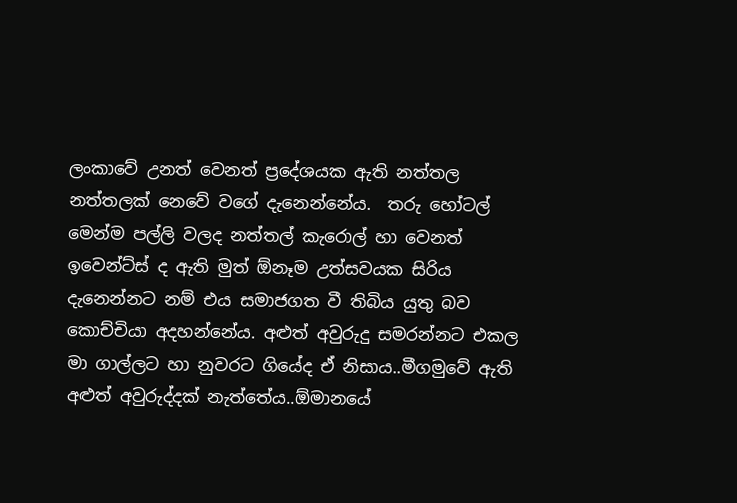ලංකාවේ උනත් වෙනත් ප්‍රදේශයක ඇති නත්තල නත්තලක් නෙවේ වගේ දැනෙන්නේය.  තරු හෝටල් මෙන්ම පල්ලි වලද නත්තල් කැරොල් හා වෙනත් ඉවෙන්ට්ස් ද ඇති මුත් ඕනෑම උත්සවයක සිරිය දැනෙන්නට නම් එය සමාජගත වී තිබිය යුතු බව කොච්චියා අදහන්නේය. අළුත් අවුරුදු සමරන්නට එකල මා ගාල්ලට හා නුවරට ගියේද ඒ නිසාය..මීගමුවේ ඇති අළුත් අවුරුද්දක් නැත්තේය..ඕමානයේ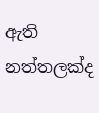ඇති නත්තලක්ද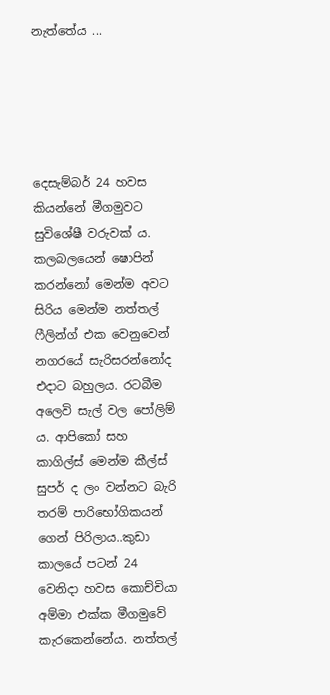නැත්තේය ...





දෙසැම්බර් 24 හවස කියන්නේ මීගමුවට සුවිශේෂී වරුවක් ය. කලබලයෙන් ෂොපින් කරන්නෝ මෙන්ම අවට සිරිය මෙන්ම නත්තල් ෆීලින්ග් එක වෙනුවෙන් නගරයේ සැරිසරන්නෝද එදාට බහුලය. රටබීම අලෙවි සැල් වල පෝලිම් ය. ආපිකෝ සහ කාගිල්ස් මෙන්ම කීල්ස් සුපර් ද ලං වන්නට බැරි තරම් පාරිභෝගිකයන් ගෙන් පිරිලාය..කුඩා කාලයේ පටන් 24 වෙනිදා හවස කොච්චියා අම්මා එක්ක මීගමුවේ කැරකෙන්නේය. නත්තල්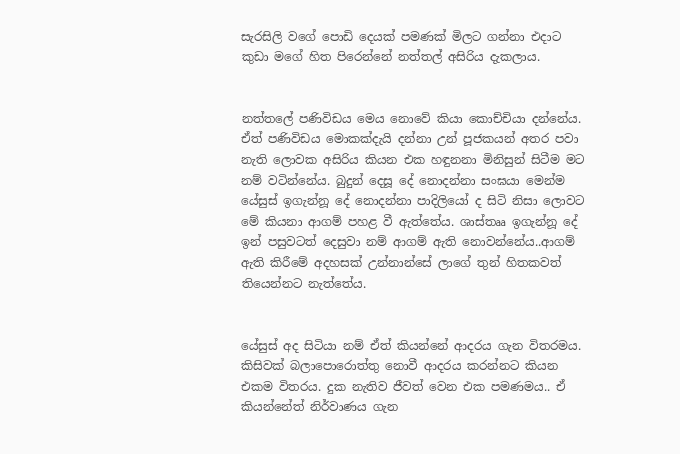සැරසිලි වගේ පොඩි දෙයක් පමණක් මිලට ගන්නා එදාට කුඩා මගේ හිත පිරෙන්නේ නත්තල් අසිරිය දැකලාය.


නත්තලේ පණිවිඩය මෙය නොවේ කියා කොච්චියා දන්නේය. ඒත් පණිවිඩය මොකක්දැයි දන්නා උන් පූජකයන් අතර පවා නැති ලොවක අසිරිය කියන එක හඳුනනා මිනිසුන් සිටීම මට නම් වටින්නේය. බුදුන් දෙසූ දේ නොදන්නා සංඝයා මෙන්ම යේසුස් ඉගැන්නූ දේ නොදන්නා පාදිලියෝ ද සිටි නිසා ලොවට මේ කියනා ආගම් පහළ වී ඇත්තේය. ශාස්තෲ ඉගැන්නූ දේ ඉන් පසුවටත් දෙසුවා නම් ආගම් ඇති නොවන්නේය..ආගම් ඇති කිරීමේ අදහසක් උන්නාන්සේ ලාගේ තුන් හිතකවත් තියෙන්නට නැත්තේය.


යේසුස් අද සිටියා නම් ඒත් කියන්නේ ආදරය ගැන විතරමය. කිසිවක් බලාපොරොත්තු නොවී ආදරය කරන්නට කියන එකම විතරය. දුක නැතිව ජීවත් වෙන එක පමණමය.. ඒ කියන්නේත් නිර්වාණය ගැන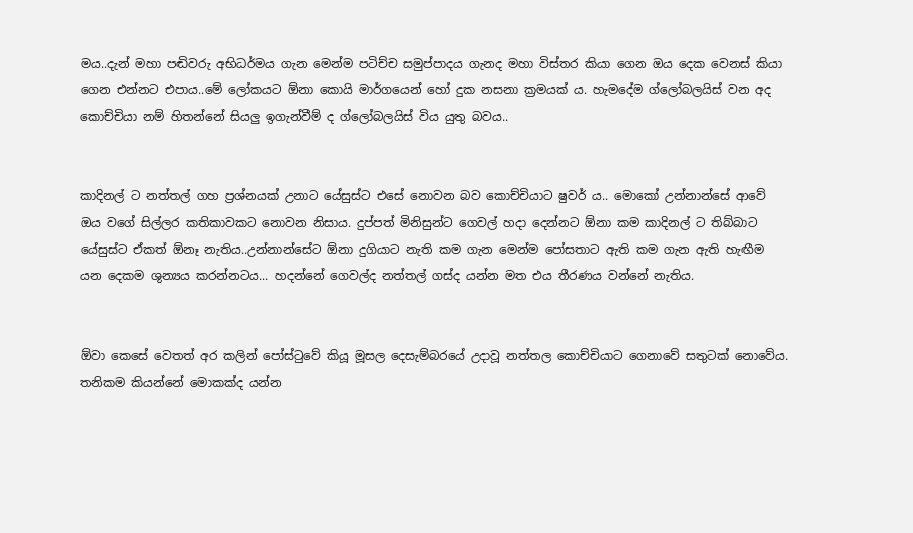මය..දැන් මහා පඬිවරු අභිධර්මය ගැන මෙන්ම පටිච්ච සමුප්පාදය ගැනද මහා විස්තර කියා ගෙන ඔය දෙක වෙනස් කියා ගෙන එන්නට එපාය..මේ ලෝකයට ඕනා කොයි මාර්ගයෙන් හෝ දුක නසනා ක්‍රමයක් ය. හැමදේම ග්ලෝබලයිස් වන අද කොච්චියා නම් හිතන්නේ සියලු ඉගැන්වීම් ද ග්ලෝබලයිස් විය යුතු බවය..


කාදිනල් ට නත්තල් ගහ ප්‍රශ්නයක් උනාට යේසුස්ට එසේ නොවන බව කොච්චියාට ෂුවර් ය.. මොකෝ උන්නාන්සේ ආවේ ඔය වගේ සිල්ලර කතිකාවකට නොවන නිසාය. දුප්පත් මිනිසුන්ට ගෙවල් හදා දෙන්නට ඕනා කම කාදිනල් ට තිබ්බාට යේසුස්ට ඒකත් ඕනෑ නැතිය..උන්නාන්සේට ඕනා දුගියාට නැති කම ගැන මෙන්ම පෝසතාට ඇති කම ගැන ඇති හැඟීම යන දෙකම ශුන්‍යය කරන්නටය... හදන්නේ ගෙවල්ද නත්තල් ගස්ද යන්න මත එය තීරණය වන්නේ නැතිය.


ඕවා කෙසේ වෙතත් අර කලින් පෝස්ටුවේ කියූ මූසල දෙසැම්බරයේ උදාවූ නත්තල කොච්චියාට ගෙනාවේ සතුටක් නොවේය. තනිකම කියන්නේ මොකක්ද යන්න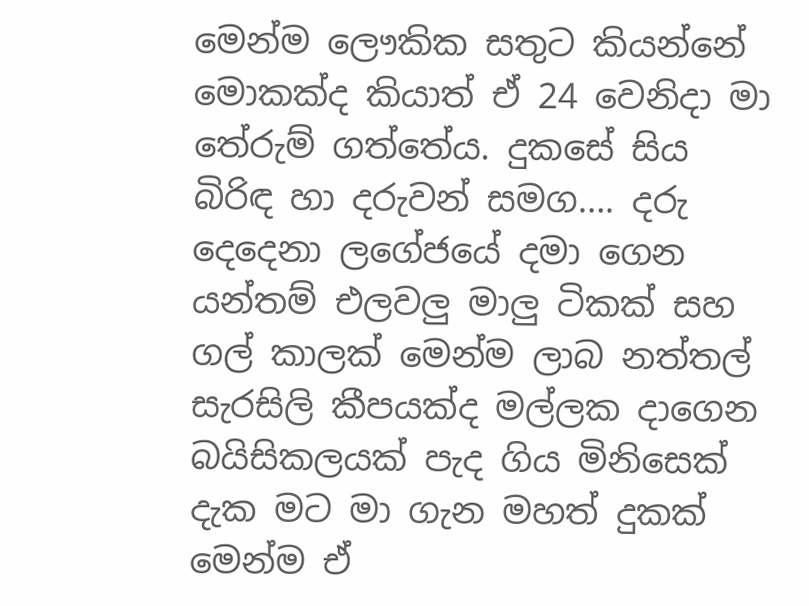මෙන්ම ලෞකික සතුට කියන්නේ මොකක්ද කියාත් ඒ 24 වෙනිදා මා තේරුම් ගත්තේය. දුකසේ සිය බිරිඳ හා දරුවන් සමග…. දරු දෙදෙනා ලගේජයේ දමා ගෙන යන්තම් එලවලු මාලු ටිකක් සහ ගල් කාලක් මෙන්ම ලාබ නත්තල් සැරසිලි කීපයක්ද මල්ලක දාගෙන බයිසිකලයක් පැද ගිය මිනිසෙක් දැක මට මා ගැන මහත් දුකක් මෙන්ම ඒ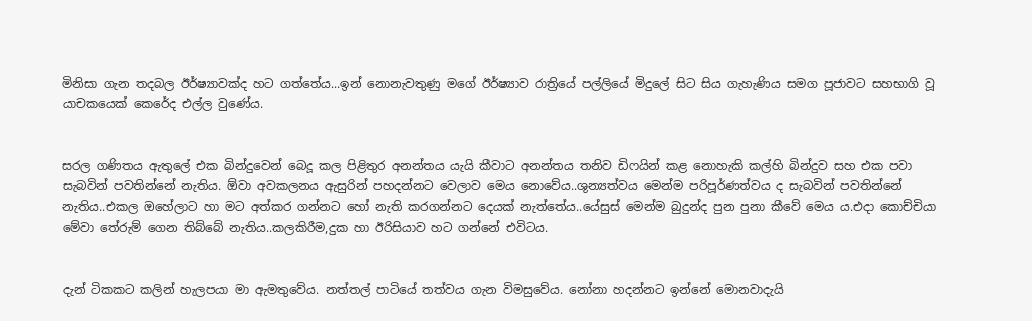මිනිසා ගැන තදබල ඊර්ෂ්‍යාවක්ද හට ගත්තේය...ඉන් නොනැවතුණු මගේ ඊර්ෂ්‍යාව රාත්‍රියේ පල්ලියේ මිදුලේ සිට සිය ගැහැණිය සමග පූජාවට සහභාගි වූ යාචකයෙක් කෙරේද එල්ල වුණේය.


සරල ගණිතය ඇතුලේ එක බින්දුවෙන් බෙදූ කල පිළිතුර අනන්තය යැයි කීවාට අනන්තය තනිව ඩිෆයින් කළ නොහැකි කල්හි බින්දුව සහ එක පවා සැබවින් පවතින්නේ නැතිය. ඕවා අවකලනය ඇසුරින් පහදන්නට වෙලාව මෙය නොවේය..ශුන්‍යත්වය මෙන්ම පරිපූර්ණත්වය ද සැබවින් පවතින්නේ නැතිය..එකල ඔහේලාට හා මට අත්කර ගන්නට හෝ නැති කරගන්නට දෙයක් නැත්තේය..යේසුස් මෙන්ම බුදුන්ද පුන පුනා කීවේ මෙය ය.එදා කොච්චියා මේවා තේරුම් ගෙන තිබ්බේ නැතිය..කලකිරීම,දුක හා ඊරිසියාව හට ගන්නේ එවිටය.


දැන් ටිකකට කලින් හැලපයා මා ඇමතුවේය. නත්තල් පාටියේ තත්වය ගැන විමසුවේය. නෝනා හදන්නට ඉන්නේ මොනවාදැයි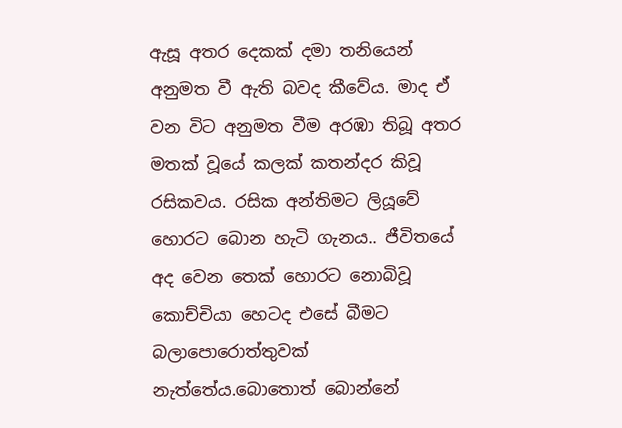ඇසූ අතර දෙකක් දමා තනියෙන් අනුමත වී ඇති බවද කීවේය. මාද ඒ වන විට අනුමත වීම අරඹා තිබූ අතර මතක් වූයේ කලක් කතන්දර කිවූ රසිකවය. රසික අන්තිමට ලියූවේ හොරට බොන හැටි ගැනය.. ජීවිතයේ අද වෙන තෙක් හොරට නොබිවූ කොච්චියා හෙටද එසේ බීමට බලාපොරොත්තුවක් නැත්තේය.බොතොත් බොන්නේ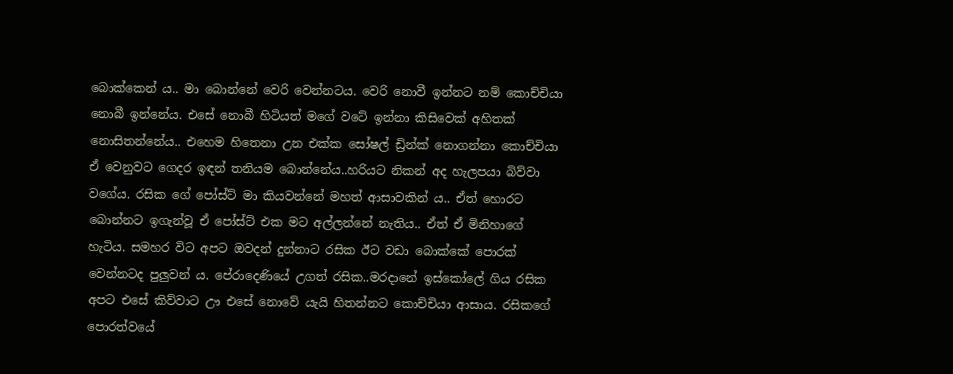බොක්කෙන් ය.. මා බොන්නේ වෙරි වෙන්නටය. වෙරි නොවී ඉන්නට නම් කොච්චියා නොබී ඉන්නේය. එසේ නොබී හිටියත් මගේ වටේ ඉන්නා කිසිවෙක් අහිතක් නොසිතන්නේය.. එහෙම හිතෙනා උන එක්ක සෝෂල් ඩ්‍රින්ක් නොගන්නා කොච්චියා ඒ වෙනුවට ගෙදර ඉඳන් තනියම බොන්නේය..හරියට නිකන් අද හැලපයා බිව්වා වගේය. රසික ගේ පෝස්ට් මා කියවන්නේ මහත් ආසාවකින් ය.. ඒත් හොරට බොන්නට ඉගැන්වූ ඒ පෝස්ට් එක මට අල්ලන්නේ නැතිය.. ඒත් ඒ මිනිහාගේ හැටිය. සමහර විට අපට ඔවදන් දුන්නාට රසික ඊට වඩා බොක්කේ පොරක් වෙන්නටද පුලුවන් ය. පේරාදෙණියේ උගත් රසික..මරදානේ ඉස්කෝලේ ගිය රසික අපට එසේ කිව්වාට ඌ එසේ නොවේ යැයි හිතන්නට කොච්චියා ආසාය. රසිකගේ පොරත්වයේ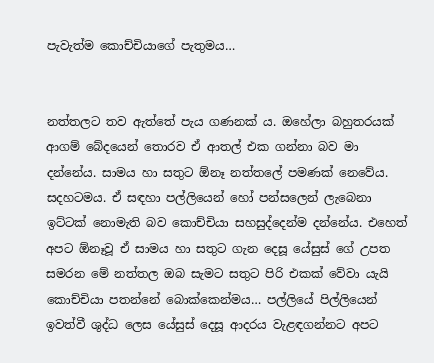පැවැත්ම කොච්චියාගේ පැතුමය…


නත්තලට තව ඇත්තේ පැය ගණනක් ය. ඔහේලා බහුතරයක් ආගම් බේදයෙන් තොරව ඒ ආතල් එක ගන්නා බව මා දන්නේය. සාමය හා සතුට ඕනෑ නත්තලේ පමණක් නෙවේය. සදහටමය. ඒ සඳහා පල්ලියෙන් හෝ පන්සලෙන් ලැබෙනා ඉට්ටක් නොමැති බව කොච්චියා සහසුද්දෙන්ම දන්නේය. එහෙත් අපට ඕනෑවූ ඒ සාමය හා සතුට ගැන දෙසූ යේසුස් ගේ උපත සමරන මේ නත්තල ඔබ සැමට සතුට පිරි එකක් වේවා යැයි කොච්චියා පතන්නේ බොක්කෙන්මය… පල්ලියේ පිල්ලියෙන් ඉවත්වී ශුද්ධ ලෙස යේසුස් දෙසූ ආදරය වැළඳගන්නට අපට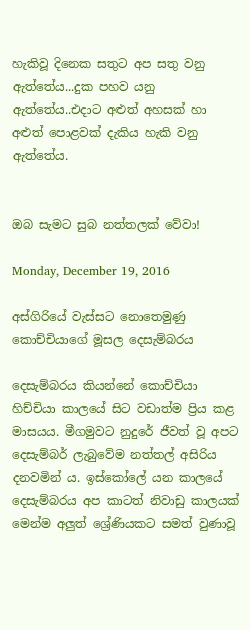හැකිවූ දිනෙක සතුට අප සතු වනු ඇත්තේය...දුක පහව යනු ඇත්තේය..එදාට අළුත් අහසක් හා අළුත් පොළවක් දැකිය හැකි වනු ඇත්තේය.


ඔබ සැමට සුබ නත්තලක් වේවා!

Monday, December 19, 2016

අස්ගිරියේ වැස්සට නොතෙමුණු කොච්චියාගේ මූසල දෙසැම්බරය

දෙසැම්බරය කියන්නේ කොච්චියා හිච්චියා කාලයේ සිට වඩාත්ම ප්‍රිය කළ මාසයය. මීගමුවට නුදුරේ ජීවත් වූ අපට දෙසැම්බර් ලැබුවේම නත්තල් අසිරිය දනවමින් ය. ඉස්කෝලේ යන කාලයේ දෙසැම්බරය අප කාටත් නිවාඩු කාලයක් මෙන්ම අලුත් ශ්‍රේණියකට සමත් වුණාවූ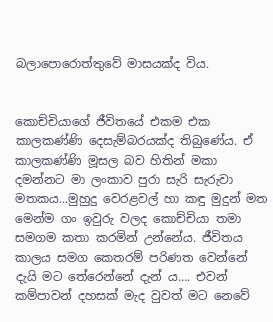බලාපොරොත්තුවේ මාසයක්ද විය.


කොච්චියාගේ ජීවිතයේ එකම එක කාලකණ්ණි දෙසැම්බරයක්ද තිබුණේය. ඒ කාලකණ්ණි මූසල බව හිතින් මකා දමන්නට මා ලංකාව පුරා සැරි සැරුවා මතකය...මුහුදු වෙරළවල් හා කඳු මුදුන් මත මෙන්ම ගං ඉවුරු වලද කොච්චියා තමා සමගම කතා කරමින් උන්නේය. ජීවිතය  කාලය සමග කෙතරම් පරිණත වෙන්නේ දැයි මට තේරෙන්නේ දැන් ය…. එවන් කම්පාවන් දහසක් මැද වුවත් මට නෙවේ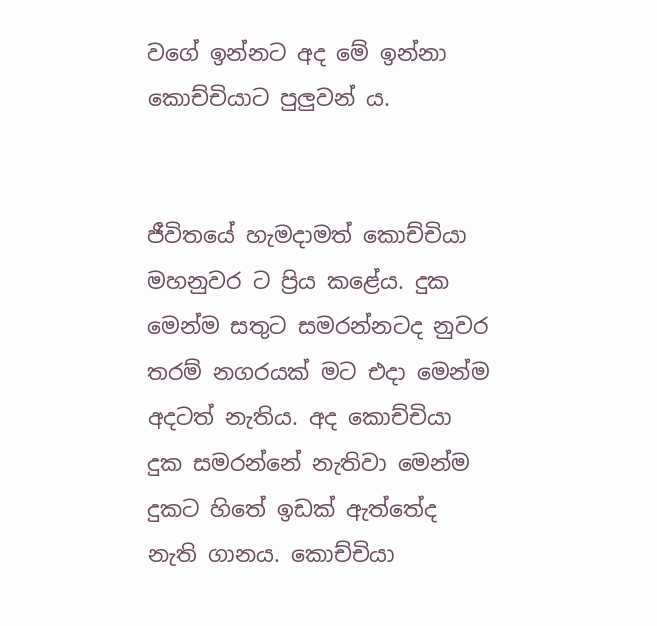වගේ ඉන්නට අද මේ ඉන්නා කොච්චියාට පුලුවන් ය.


ජීවිතයේ හැමදාමත් කොච්චියා මහනුවර ට ප්‍රිය කළේය. දුක මෙන්ම සතුට සමරන්නටද නුවර තරම් නගරයක් මට එදා මෙන්ම අදටත් නැතිය. අද කොච්චියා දුක සමරන්නේ නැතිවා මෙන්ම දුකට හිතේ ඉඩක් ඇත්තේද නැති ගානය. කොච්චියා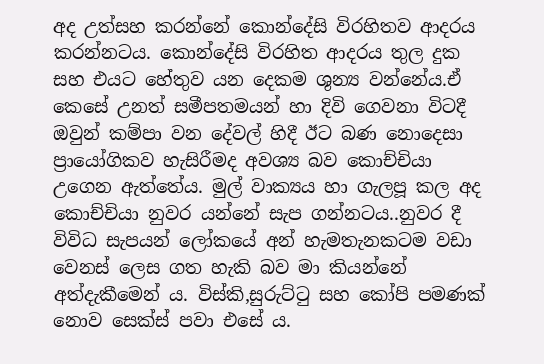අද උත්සහ කරන්නේ කොන්දේසි විරහිතව ආදරය කරන්නටය. කොන්දේසි විරහිත ආදරය තුල දුක සහ එයට හේතුව යන දෙකම ශුන්‍ය වන්නේය.ඒ කෙසේ උනත් සමීපතමයන් හා දිවි ගෙවනා විටදී ඔවුන් කම්පා වන දේවල් හිදී ඊට බණ නොදෙසා ප්‍රායෝගිකව හැසිරීමද අවශ්‍ය බව කොච්චියා උගෙන ඇත්තේය. මුල් වාක්‍යය හා ගැලපූ කල අද කොච්චියා නුවර යන්නේ සැප ගන්නටය..නුවර දී විවිධ සැපයන් ලෝකයේ අන් හැමතැනකටම වඩා වෙනස් ලෙස ගත හැකි බව මා කියන්නේ අත්දැකීමෙන් ය. විස්කි,සුරුට්ටු සහ කෝපි පමණක් නොව සෙක්ස් පවා එසේ ය.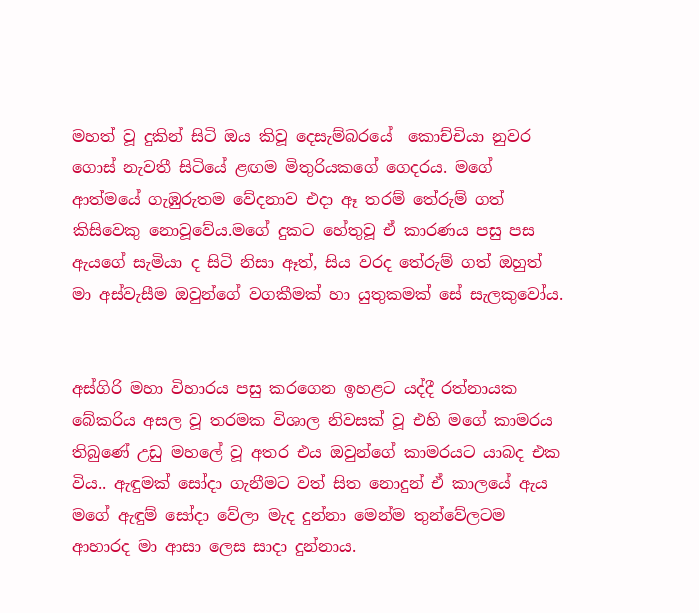මහත් වූ දුකින් සිටි ඔය කිවූ දෙසැම්බරයේ  කොච්චියා නුවර ගොස් නැවතී සිටියේ ළඟම මිතුරියකගේ ගෙදරය. මගේ ආත්මයේ ගැඹුරුතම වේදනාව එදා ඈ තරම් තේරුම් ගත් කිසිවෙකු නොවූවේය.මගේ දුකට හේතුවූ ඒ කාරණය පසු පස ඇයගේ සැමියා ද සිටි නිසා ඈත්, සිය වරද තේරුම් ගත් ඔහුත් මා අස්වැසීම ඔවුන්ගේ වගකීමක් හා යුතුකමක් සේ සැලකුවෝය.


අස්ගිරි මහා විහාරය පසු කරගෙන ඉහළට යද්දී රත්නායක බේකරිය අසල වූ තරමක විශාල නිවසක් වූ එහි මගේ කාමරය තිබුණේ උඩු මහලේ වූ අතර එය ඔවුන්ගේ කාමරයට යාබද එක විය.. ඇඳුමක් සෝදා ගැනීමට වත් සිත නොදුන් ඒ කාලයේ ඇය මගේ ඇඳුම් සෝදා වේලා මැද දුන්නා මෙන්ම තුන්වේලටම ආහාරද මා ආසා ලෙස සාදා දුන්නාය.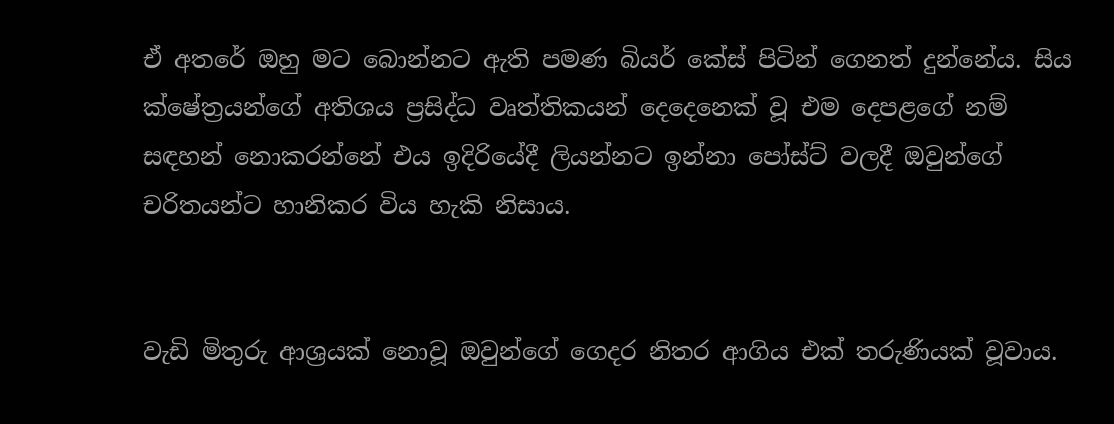ඒ අතරේ ඔහු මට බොන්නට ඇති පමණ බියර් කේස් පිටින් ගෙනත් දුන්නේය. සිය ක්ෂේත්‍රයන්ගේ අතිශය ප්‍රසිද්ධ වෘත්තිකයන් දෙදෙනෙක් වූ එම දෙපළගේ නම් සඳහන් නොකරන්නේ එය ඉදිරියේදී ලියන්නට ඉන්නා පෝස්ට් වලදී ඔවුන්ගේ චරිතයන්ට හානිකර විය හැකි නිසාය.


වැඩි මිතුරු ආශ්‍රයක් නොවූ ඔවුන්ගේ ගෙදර නිතර ආගිය එක් තරුණියක් වූවාය.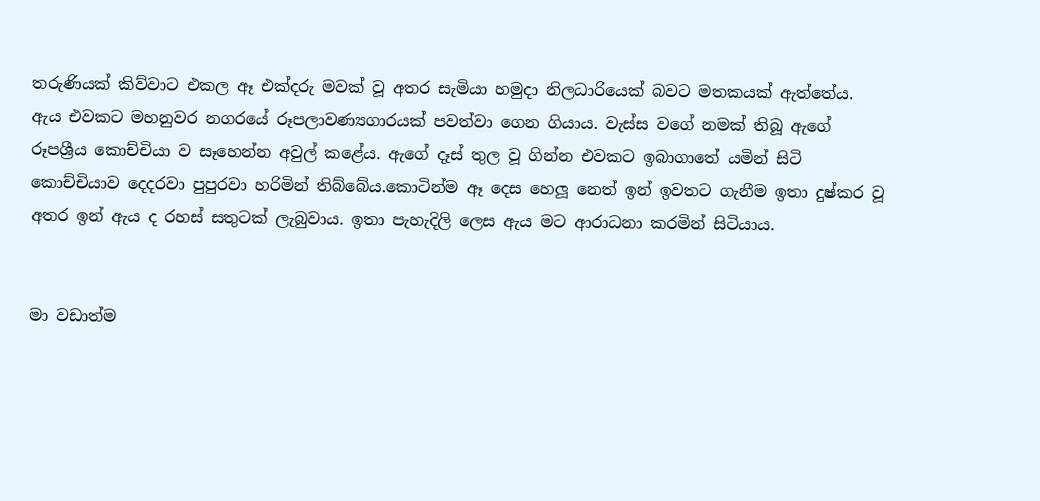තරුණියක් කිව්වාට එකල ඈ එක්දරු මවක් වූ අතර සැමියා හමුදා නිලධාරියෙක් බවට මතකයක් ඇත්තේය. ඇය එවකට මහනුවර නගරයේ රූපලාවණ්‍යගාරයක් පවත්වා ගෙන ගියාය. වැස්ස වගේ නමක් තිබූ ඇගේ රූපශ්‍රීය කොච්චියා ව සෑහෙන්න අවුල් කළේය. ඇගේ දෑස් තුල වූ ගින්න එවකට ඉබාගාතේ යමින් සිටි කොච්චියාව දෙදරවා පුපුරවා හරිමින් තිබ්බේය.කොටින්ම ඈ දෙස හෙලූ නෙත් ඉන් ඉවතට ගැනීම ඉතා දුෂ්කර වූ අතර ඉන් ඇය ද රහස් සතුටක් ලැබුවාය. ඉතා පැහැදිලි ලෙස ඇය මට ආරාධනා කරමින් සිටියාය.


මා වඩාත්ම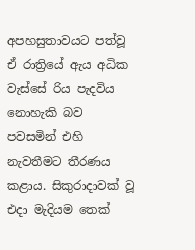අපහසුතාවයට පත්වූ ඒ රාත්‍රියේ ඇය අධික වැස්සේ රිය පැදවිය නොහැකි බව පවසමින් එහි නැවතීමට තීරණය කළාය. සිකුරාදාවක් වූ එදා මැදියම තෙක්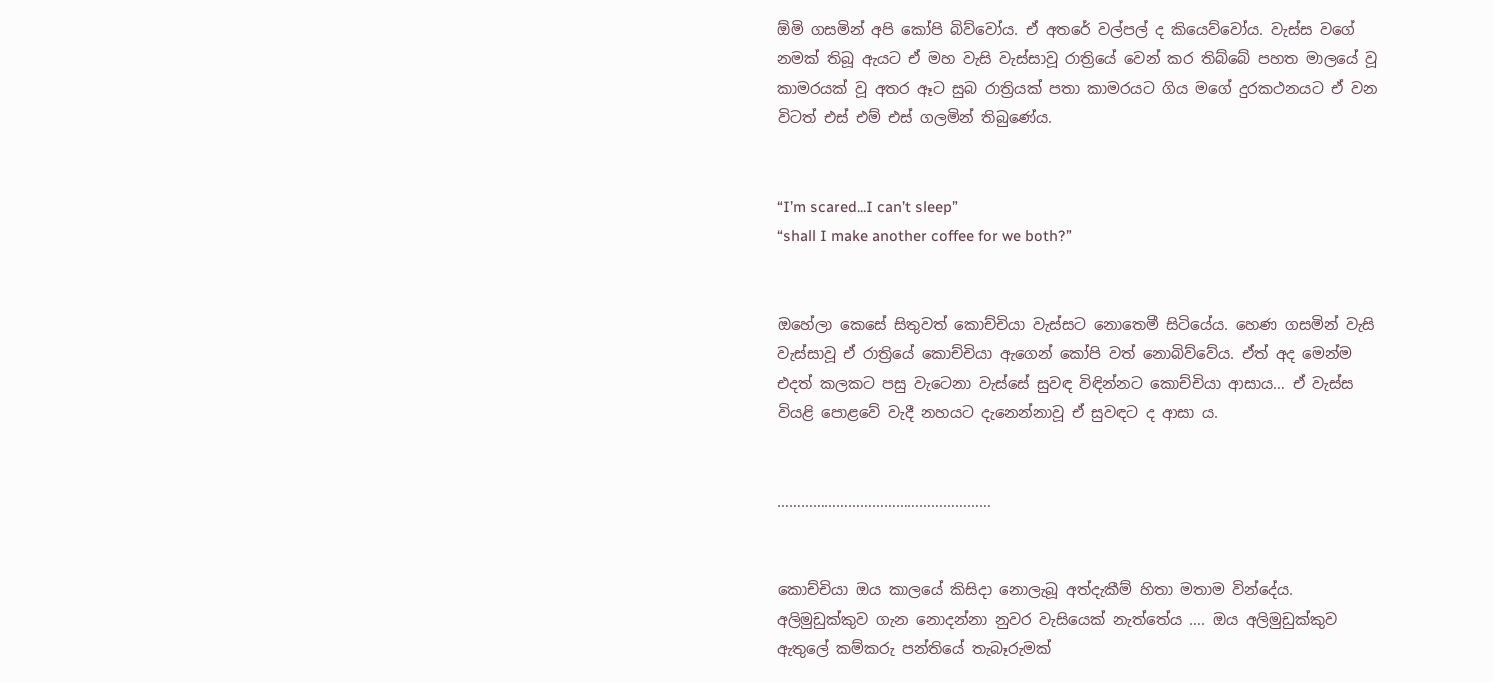ඕමි ගසමින් අපි කෝපි බිව්වෝය. ඒ අතරේ වල්පල් ද කියෙව්වෝය. වැස්ස වගේ නමක් තිබූ ඇයට ඒ මහ වැසි වැස්සාවූ රාත්‍රියේ වෙන් කර තිබ්බේ පහත මාලයේ වූ කාමරයක් වූ අතර ඈට සුබ රාත්‍රියක් පතා කාමරයට ගිය මගේ දුරකථනයට ඒ වන විටත් එස් එම් එස් ගලමින් තිබුණේය.


“I’m scared...I can’t sleep”
“shall I make another coffee for we both?”


ඔහේලා කෙසේ සිතුවත් කොච්චියා වැස්සට නොතෙමී සිටියේය. හෙණ ගසමින් වැසි වැස්සාවූ ඒ රාත්‍රියේ කොච්චියා ඇගෙන් කෝපි වත් නොබිව්වේය. ඒත් අද මෙන්ම එදත් කලකට පසු වැටෙනා වැස්සේ සුවඳ විඳින්නට කොච්චියා ආසාය… ඒ වැස්ස වියළි පොළවේ වැදී නහයට දැනෙන්නාවූ ඒ සුවඳට ද ආසා ය.


………………………………………………


කොච්චියා ඔය කාලයේ කිසිදා නොලැබූ අත්දැකීම් හිතා මතාම වින්දේය. අලිමුඩුක්කුව ගැන නොදන්නා නුවර වැසියෙක් නැත්තේය …. ඔය අලිමුඩුක්කුව ඇතුලේ කම්කරු පන්තියේ තැබෑරුමක්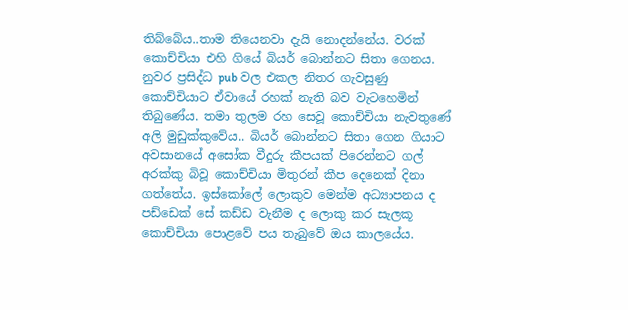තිබ්බේය..තාම තියෙනවා දැයි නොදන්නේය. වරක් කොච්චියා එහි ගියේ බියර් බොන්නට සිතා ගෙනය. නුවර ප්‍රසිද්ධ pub වල එකල නිතර ගැවසුණු  කොච්චියාට ඒවායේ රහක් නැති බව වැටහෙමින් තිබුණේය. තමා තුලම රහ සෙවූ කොච්චියා නැවතුණේ අලි මුඩුක්කුවේය.. බියර් බොන්නට සිතා ගෙන ගියාට අවසානයේ අසෝක වීදුරු කීපයක් පිරෙන්නට ගල් අරක්කු බිවූ කොච්චියා මිතුරන් කීප දෙනෙක් දිනා ගත්තේය. ඉස්කෝලේ ලොකුව මෙන්ම අධ්‍යාපනය ද පඩ්ඩෙක් සේ කඩ්ඩ වැනීම ද ලොකු කර සැලකූ කොච්චියා පොළවේ පය තැබුවේ ඔය කාලයේය.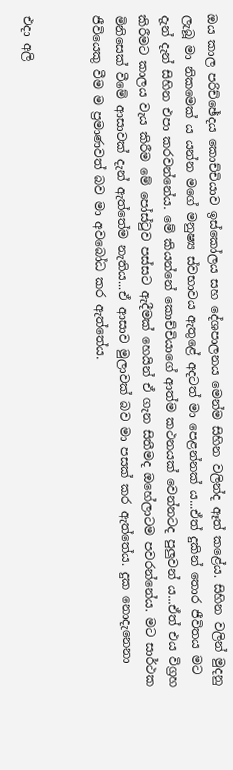ඔය කාල පරිච්ඡේදය කොච්චියාව ඉස්කෝලය සහ දේශපාලනය මෙන්ම සිහින වලින්ද ඈත් කළේය. සිහින වලින් මුදනු ලැබූ මා නිකමෙක් ය යන්න මගේ මනුෂ්‍ය ස්වභාවය ඇතුළේ අදටත් මා පෙළන්නක්‍ ය...ඒත් දුකින් තොර ජීවිතය මට දැන් දැන් සිහින එපා කරවන්නේය. මේ කියන්නේ කොච්චියාගේ ආත්ම කථනයක් වෙන්නටද පුලුවන් ය...ඒත් එය විග්‍රහ කිරීමට කාලය වැය කිරීම මේ පෝස්ටුව පස්සට ඇදීමක් හෙයින් ඒ ගැන සිතීමද ඔහේලාටම පවරන්නේය. මට සාර්ථක මිනිසෙක් වීමේ ආසාවක් දැන් ඇත්තේම නැතිය...ඒ ආසාව මුලාවක් බව මා පසක් කර ඇත්තේය. දුක නොදැනෙනා ජීවියෙකු වීම ම ප්‍රමාණවත් බව මා අවබෝධ කර ඇත්තේය.


එදා අලි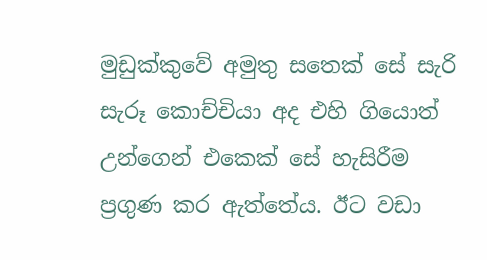මුඩුක්කුවේ අමුතු සතෙක් සේ සැරි සැරූ කොච්චියා අද එහි ගියොත් උන්ගෙන් එකෙක් සේ හැසිරීම ප්‍රගුණ කර ඇත්තේය. ඊට වඩා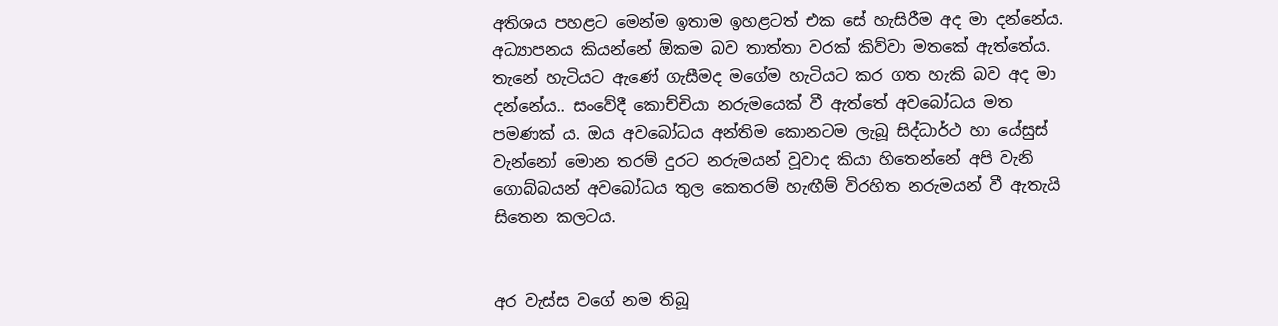අතිශය පහළට මෙන්ම ඉතාම ඉහළටත් එක සේ හැසිරීම අද මා දන්නේය. අධ්‍යාපනය කියන්නේ ඕකම බව තාත්තා වරක් කිව්වා මතකේ ඇත්තේය. තැනේ හැටියට ඇණේ ගැසීමද මගේම හැටියට කර ගත හැකි බව අද මා දන්නේය.. සංවේදී කොච්චියා නරුමයෙක් වී ඇත්තේ අවබෝධය මත පමණක් ය. ඔය අවබෝධය අන්තිම කොනටම ලැබූ සිද්ධාර්ථ හා යේසුස් වැන්නෝ මොන තරම් දුරට නරුමයන් වූවාද කියා හිතෙන්නේ අපි වැනි ගොබ්බයන් අවබෝධය තුල කෙතරම් හැඟීම් විරහිත නරුමයන් වී ඇතැයි සිතෙන කලටය.


අර වැස්ස වගේ නම තිබූ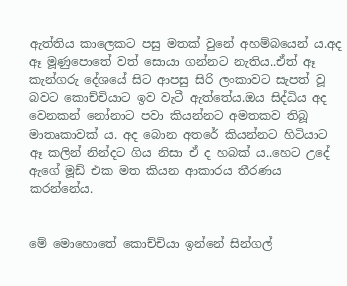ඇත්තිය කාලෙකට පසු මතක් වුනේ අහම්බයෙන් ය.අද ඈ මූණුපොතේ වත් සොයා ගන්නට නැතිය..ඒත් ඈ කැන්ගරු දේශයේ සිට ආපසු සිරි ලංකාවට සැපත් වූ බවට කොච්චියාට ඉව වැටී ඇත්තේය.ඔය සිද්ධිය අද වෙනකන් නෝනාට පවා කියන්නට අමතකව තිබූ මාතෘකාවක් ය. අද බොන අතරේ කියන්නට හිටියාට ඈ කලින් නින්දට ගිය නිසා ඒ ද හබක් ය..හෙට උදේ ඇගේ මූඩ් එක මත කියන ආකාරය තීරණය කරන්නේය.


මේ මොහොතේ කොච්චියා ඉන්නේ සින්ගල්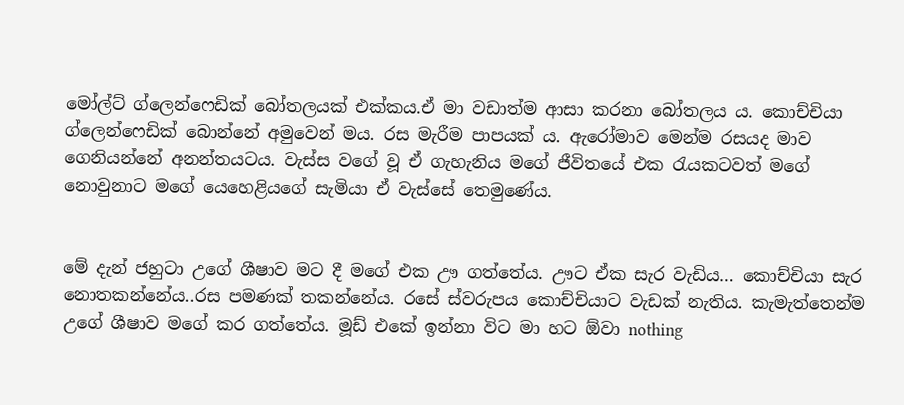මෝල්ට් ග්ලෙන්ෆෙඩික් බෝතලයක් එක්කය.ඒ මා වඩාත්ම ආසා කරනා බෝතලය ය. කොච්චියා ග්ලෙන්ෆෙඩික් බොන්නේ අමුවෙන් මය. රස මැරීම පාපයක් ය. ඇරෝමාව මෙන්ම රසයද මාව ගෙනියන්නේ අනන්තයටය. වැස්ස වගේ වූ ඒ ගැහැනිය මගේ ජීවිතයේ එක රැයකටවත් මගේ නොවුනාට මගේ යෙහෙළියගේ සැමියා ඒ වැස්සේ තෙමුණේය.


මේ දැන් ජහුටා උගේ ශීෂාව මට දී මගේ එක ඌ ගත්තේය. ඌට ඒක සැර වැඩිය… කොච්චියා සැර නොතකන්නේය..රස පමණක් තකන්නේය. රසේ ස්වරුපය කොච්චියාට වැඩක් නැතිය. කැමැත්තෙන්ම උගේ ශීෂාව මගේ කර ගත්තේය. මූඩ් එකේ ඉන්නා විට මා හට ඕවා nothing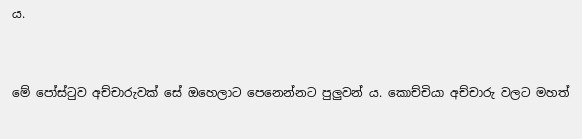ය.


මේ පෝස්ටුව අච්චාරුවක් සේ ඔහෙලාට පෙනෙන්නට පුලුවන් ය. කොච්චියා අච්චාරු වලට මහත්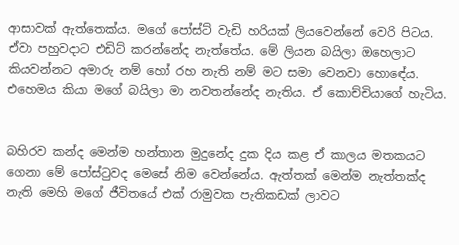ආසාවක් ඇත්තෙක්ය. මගේ පෝස්ට් වැඩි හරියක් ලියවෙන්නේ වෙරි පිටය. ඒවා පහුවදාට එඩිට් කරන්නේද නැත්තේය. මේ ලියන බයිලා ඔහෙලාට කියවන්නට අමාරු නම් හෝ රහ නැති නම් මට සමා වෙනවා හොඳේය. එහෙමය කියා මගේ බයිලා මා නවතන්නේද නැතිය. ඒ කොච්චියාගේ හැටිය.


බහිරව කන්ද මෙන්ම හන්තාන මුදුනේද දුක දිය කළ ඒ කාලය මතකයට ගෙනා මේ පෝස්ටුවද මෙසේ නිම වෙන්නේය. ඇත්තක් මෙන්ම නැත්තක්ද නැති මෙහි මගේ ජීවිතයේ එක් රාමුවක පැතිකඩක් ලාවට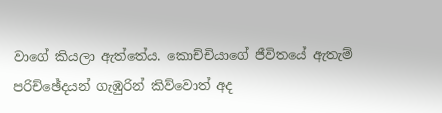වාගේ කියලා ඇත්තේය. කොච්චියාගේ ජීවිතයේ ඇතැම් පරිච්ඡේදයන් ගැඹුරින් කිව්වොත් අද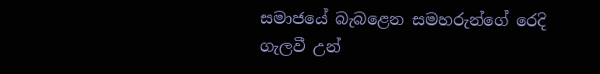සමාජයේ බැබළෙන සමහරුන්ගේ රෙදි ගැලවී උන්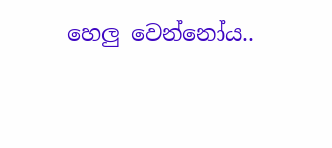හෙලු වෙන්නෝය..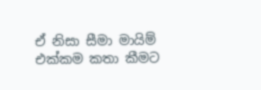ඒ නිසා සීමා මායිම් එක්කම කතා කීමට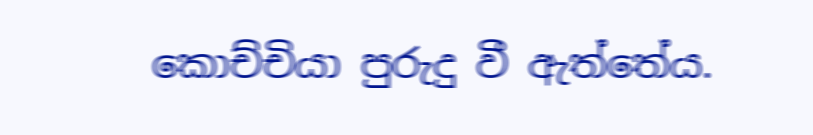කොච්චියා පුරුදු වී ඇත්තේය.